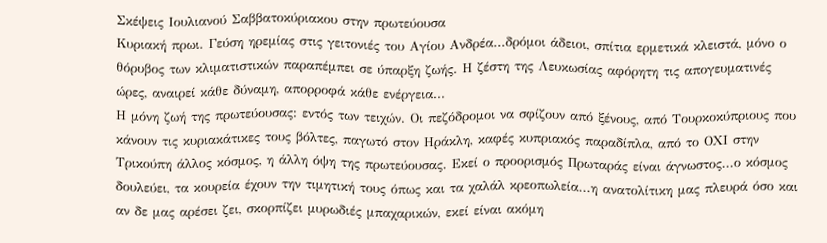Σκέψεις Ιουλιανού Σαββατοκύριακου στην πρωτεύουσα
Κυριακή πρωι. Γεύση ηρεμίας στις γειτονιές του Αγίου Ανδρέα...δρόμοι άδειοι, σπίτια ερμετικά κλειστά, μόνο ο θόρυβος των κλιματιστικών παραπέμπει σε ύπαρξη ζωής. Η ζέστη της Λευκωσίας αφόρητη τις απογευματινές ώρες, αναιρεί κάθε δύναμη, απορροφά κάθε ενέργεια...
Η μόνη ζωή της πρωτεύουσας: εντός των τειχών. Οι πεζόδρομοι να σφίζουν από ξένους, από Τουρκοκύπριους που κάνουν τις κυριακάτικες τους βόλτες, παγωτό στον Ηράκλη, καφές κυπριακός παραδίπλα, από το ΟΧΙ στην Τρικούπη άλλος κόσμος, η άλλη όψη της πρωτεύουσας. Εκεί ο προορισμός Πρωταράς είναι άγνωστος...ο κόσμος δουλεύει, τα κουρεία έχουν την τιμητική τους όπως και τα χαλάλ κρεοπωλεία...η ανατολίτικη μας πλευρά όσο και αν δε μας αρέσει ζει, σκορπίζει μυρωδιές μπαχαρικών, εκεί είναι ακόμη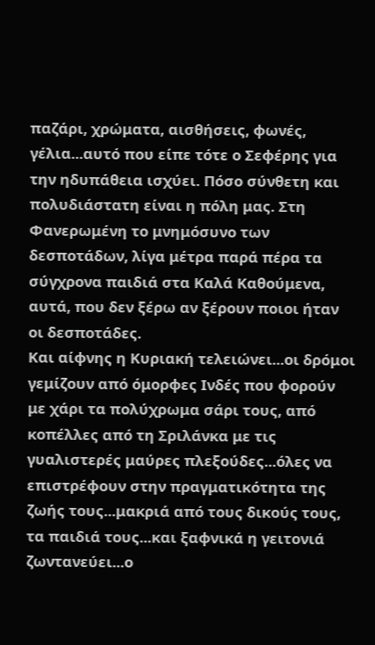παζάρι, χρώματα, αισθήσεις, φωνές, γέλια...αυτό που είπε τότε ο Σεφέρης για την ηδυπάθεια ισχύει. Πόσο σύνθετη και πολυδιάστατη είναι η πόλη μας. Στη Φανερωμένη το μνημόσυνο των δεσποτάδων, λίγα μέτρα παρά πέρα τα σύγχρονα παιδιά στα Καλά Καθούμενα, αυτά, που δεν ξέρω αν ξέρουν ποιοι ήταν οι δεσποτάδες.
Και αίφνης η Κυριακή τελειώνει...οι δρόμοι γεμίζουν από όμορφες Ινδές που φορούν με χάρι τα πολύχρωμα σάρι τους, από κοπέλλες από τη Σριλάνκα με τις γυαλιστερές μαύρες πλεξούδες...όλες να επιστρέφουν στην πραγματικότητα της ζωής τους...μακριά από τους δικούς τους, τα παιδιά τους...και ξαφνικά η γειτονιά ζωντανεύει...ο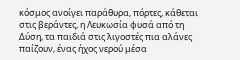κόσμος ανοίγει παράθυρα, πόρτες, κάθεται στις βεράντες, η Λευκωσία φυσά από τη Δύση, τα παιδιά στις λιγοστές πια αλάνες παίζουν, ένας ήχος νερού μέσα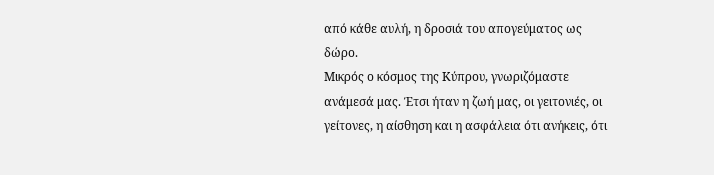από κάθε αυλή, η δροσιά του απογεύματος ως δώρο.
Μικρός ο κόσμος της Κύπρου, γνωριζόμαστε ανάμεσά μας. Έτσι ήταν η ζωή μας, οι γειτονιές, οι γείτονες, η αίσθηση και η ασφάλεια ότι ανήκεις, ότι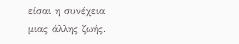είσαι η συνέχεια μιας άλλης ζωής.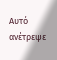Αυτό ανέτρεψε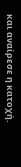και αναίρεσε η κατοχή.